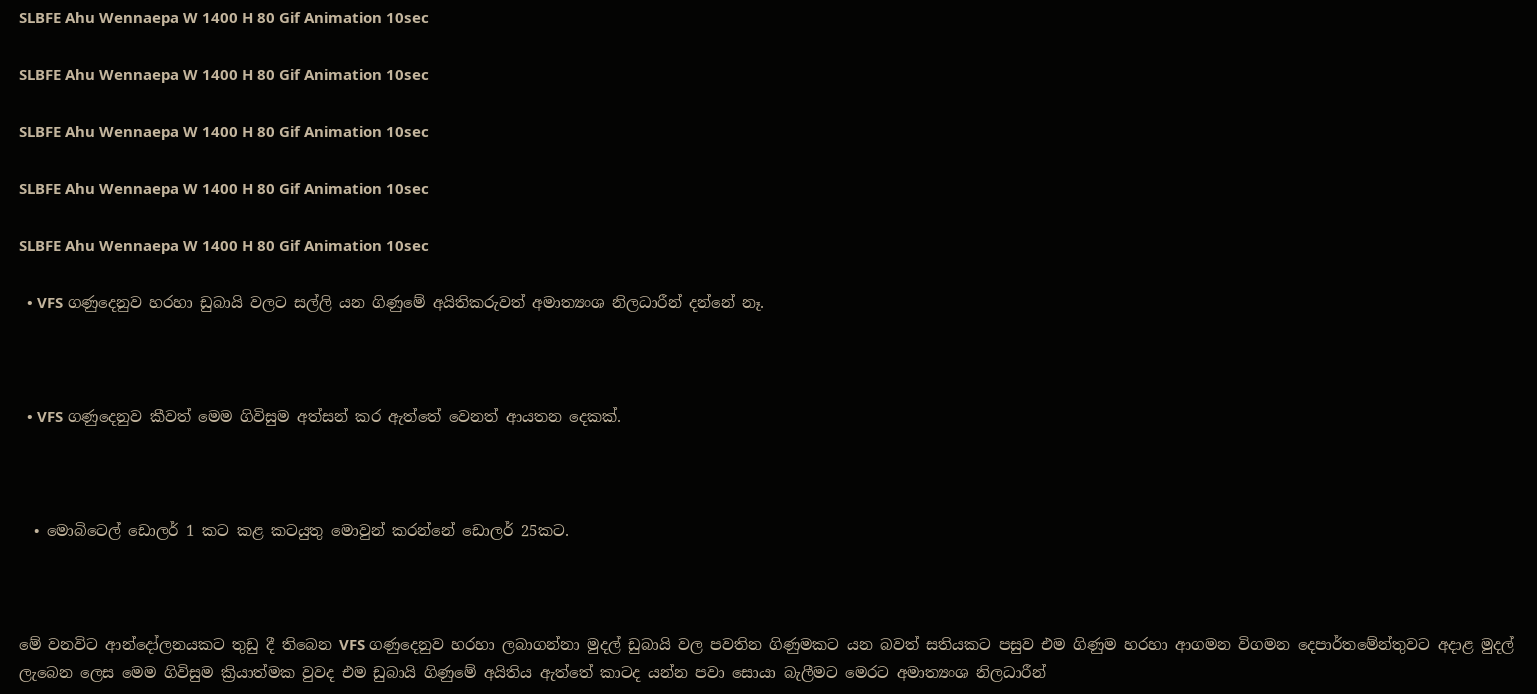SLBFE Ahu Wennaepa W 1400 H 80 Gif Animation 10sec

SLBFE Ahu Wennaepa W 1400 H 80 Gif Animation 10sec

SLBFE Ahu Wennaepa W 1400 H 80 Gif Animation 10sec

SLBFE Ahu Wennaepa W 1400 H 80 Gif Animation 10sec

SLBFE Ahu Wennaepa W 1400 H 80 Gif Animation 10sec

  • VFS ගණුදෙනුව හරහා ඩුබායි වලට සල්ලි යන ගිණුමේ අයිතිකරුවත් අමාත්‍යංශ නිලධාරීන් දන්නේ නෑ.



  • VFS ගණුදෙනුව කීවත් මෙම ගිවිසුම අත්සන් කර ඇත්තේ වෙනත් ආයතන දෙකක්.



  • මොබිටෙල් ඩොලර් 1 කට කළ කටයුතු මොවුන් කරන්නේ ඩොලර් 25කට.



මේ වනවිට ආන්දෝලනයකට තුඩු දී තිබෙන VFS ගණුදෙනුව හරහා ලබාගන්නා මුදල් ඩුබායි වල පවතින ගිණුමකට යන බවත් සතියකට පසුව එම ගිණුම හරහා ආගමන විගමන දෙපාර්තමේන්තුවට අදාළ මුදල් ලැබෙන ලෙස මෙම ගිවිසුම ක්‍රියාත්මක වුවද එම ඩුබායි ගිණුමේ අයිතිය ඇත්තේ කාටද යන්න පවා සොයා බැලීමට මෙරට අමාත්‍යංශ නිලධාරීන්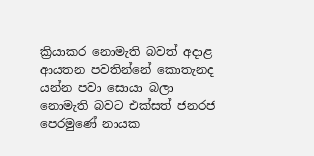ක්‍රියාකර නොමැති බවත් අදාළ ආයතන පවතින්නේ කොතැනද යන්න පවා සොයා බලා නොමැති බවට එක්සත් ජනරජ පෙරමුණේ නායක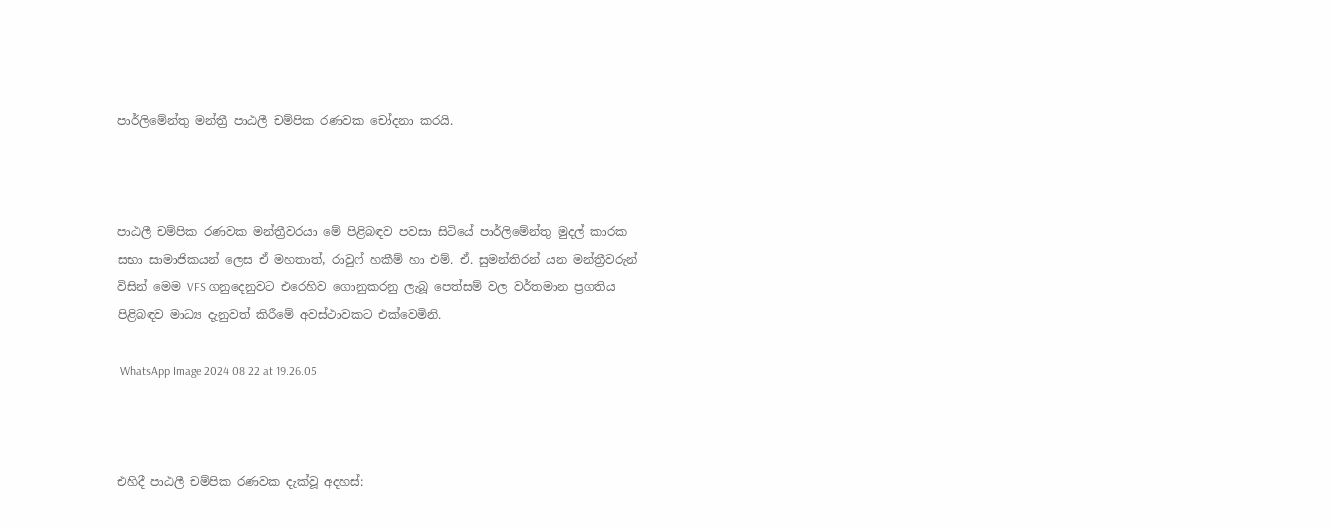පාර්ලිමේන්තු මන්ත්‍රී පාඨලී චම්පික රණවක චෝදනා කරයි.



පාඨලී චම්පික රණවක මන්ත්‍රීවරයා මේ පිළිබඳව පවසා සිටියේ පාර්ලිමේන්තු මුදල් කාරක සභා සාමාජිකයන් ලෙස ඒ මහතාත්, රාවුෆ් හකීම් හා එම්. ඒ. සුමන්තිරන් යන මන්ත්‍රීවරුන් විසින් මෙම VFS ගනුදෙනුවට එරෙහිව ගොනුකරනු ලැබූ පෙත්සම් වල වර්තමාන ප්‍රගතිය පිළිබඳව මාධ්‍ය දැනුවත් කිරීමේ අවස්ථාවකට එක්වෙමිනි.

 WhatsApp Image 2024 08 22 at 19.26.05



එහිදී පාඨලී චම්පික රණවක දැක්වූ අදහස්: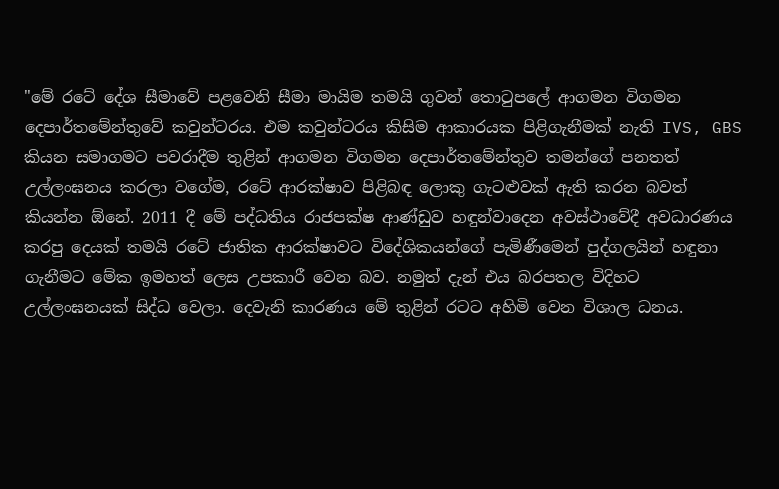"මේ රටේ දේශ සීමාවේ පළවෙනි සීමා මායිම තමයි ගුවන් තොටුපලේ ආගමන විගමන දෙපාර්තමේන්තුවේ කවුන්ටරය. එම කවුන්ටරය කිසිම ආකාරයක පිළිගැනීමක් නැති IVS, GBS කියන සමාගමට පවරාදීම තුළින් ආගමන විගමන දෙපාර්තමේන්තුව තමන්ගේ පනතත් උල්ලංඝනය කරලා වගේම, රටේ ආරක්ෂාව පිළිබඳ ලොකු ගැටළුවක් ඇති කරන බවත් කියන්න ඕනේ. 2011 දී මේ පද්ධතිය රාජපක්ෂ ආණ්ඩුව හඳුන්වාදෙන අවස්ථාවේදී අවධාරණය කරපු දෙයක් තමයි රටේ ජාතික ආරක්ෂාවට විදේශිකයන්ගේ පැමිණීමෙන් පුද්ගලයින් හඳුනා ගැනීමට මේක ඉමහත් ලෙස උපකාරී වෙන බව. නමුත් දැන් එය බරපතල විදිහට උල්ලංඝනයක් සිද්ධ වෙලා. දෙවැනි කාරණය මේ තුළින් රටට අහිමි වෙන විශාල ධනය.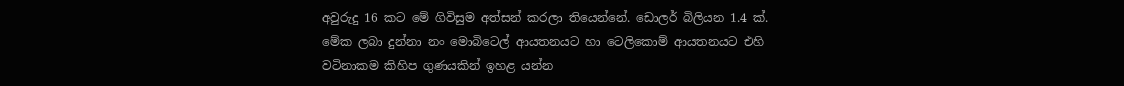අවුරුදු 16 කට මේ ගිවිසුම අත්සන් කරලා තියෙන්නේ. ඩොලර් බිලියන 1.4 ක්. මේක ලබා දුන්නා නං මොබිටෙල් ආයතනයට හා ටෙලිකොම් ආයතනයට එහි වටිනාකම කිහිප ගුණයකින් ඉහළ යන්න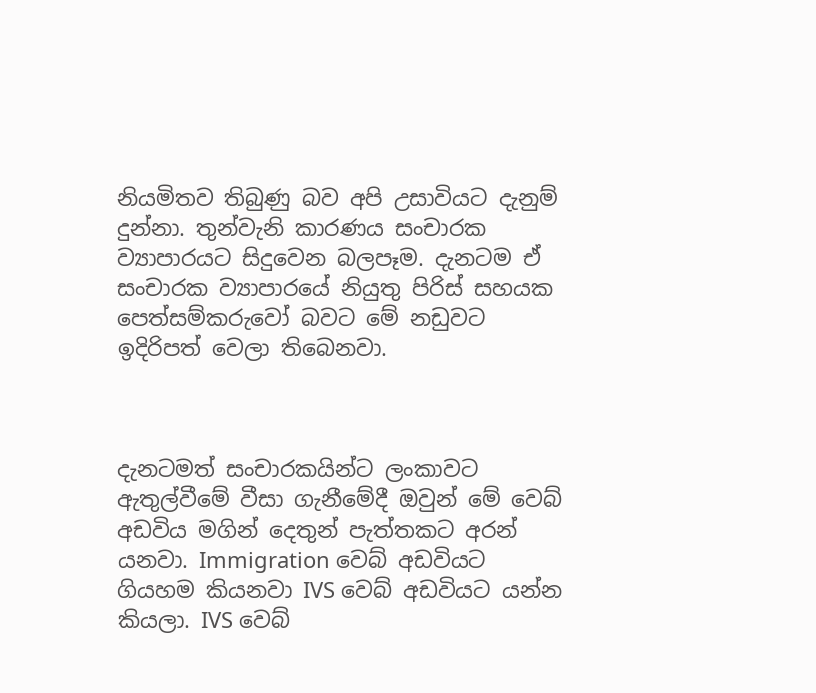නියමිතව තිබුණු බව අපි උසාවියට දැනුම් දුන්නා. තුන්වැනි කාරණය සංචාරක ව්‍යාපාරයට සිදුවෙන බලපෑම. දැනටම ඒ සංචාරක ව්‍යාපාරයේ නියුතු පිරිස් සහයක පෙත්සම්කරුවෝ බවට මේ නඩුවට ඉදිරිපත් වෙලා තිබෙනවා.



දැනටමත් සංචාරකයින්ට ලංකාවට ඇතුල්වීමේ වීසා ගැනීමේදී ඔවුන් මේ වෙබ් අඩවිය මගින් දෙතුන් පැත්තකට අරන් යනවා. Immigration වෙබ් අඩවියට ගියහම කියනවා IVS වෙබ් අඩවියට යන්න කියලා. IVS වෙබ්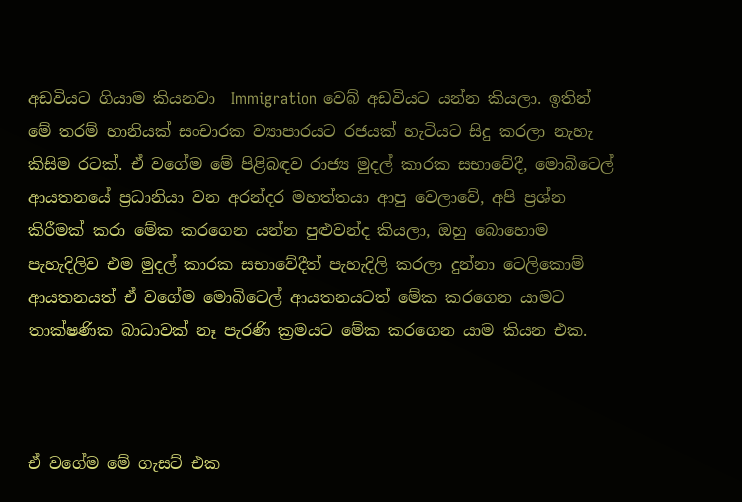අඩවියට ගියාම කියනවා  Immigration වෙබ් අඩවියට යන්න කියලා. ඉතින් මේ තරම් හානියක් සංචාරක ව්‍යාපාරයට රජයක් හැටියට සිදු කරලා නැහැ කිසිම රටක්. ඒ වගේම මේ පිළිබඳව රාජ්‍ය මුදල් කාරක සභාවේදී, මොබිටෙල් ආයතනයේ ප්‍රධානියා වන අරන්දර මහත්තයා ආපු වෙලාවේ, අපි ප්‍රශ්න කිරීමක් කරා මේක කරගෙන යන්න පුළුවන්ද කියලා, ඔහු බොහොම පැහැදිලිව එම මුදල් කාරක සභාවේදීත් පැහැදිලි කරලා දුන්නා ටෙලිකොම් ආයතනයත් ඒ වගේම මොබිටෙල් ආයතනයටත් මේක කරගෙන යාමට තාක්ෂණික බාධාවක් නෑ පැරණි ක්‍රමයට මේක කරගෙන යාම කියන එක.



ඒ වගේම මේ ගැසට් එක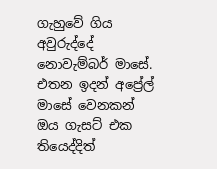ගැහුවේ ගිය අවුරුද්දේ නොවැම්බර් මාසේ. එතන ඉදන් අප්‍රේල් මාසේ වෙනකන් ඔය ගැසට් එක තියෙද්දිත්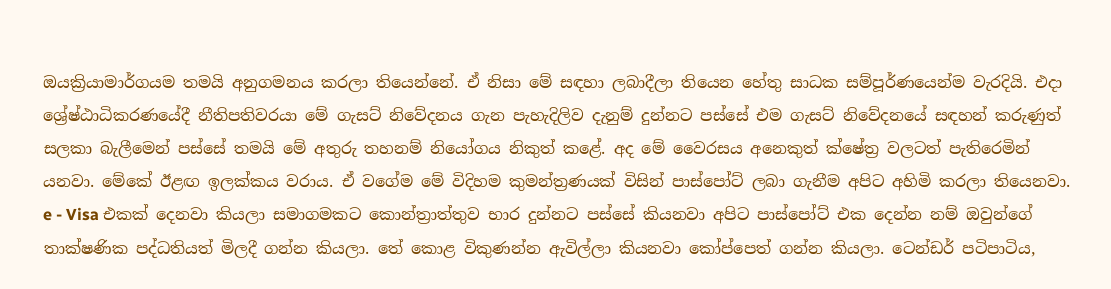ඔයක්‍රියාමාර්ගයම තමයි අනුගමනය කරලා තියෙන්නේ. ඒ නිසා මේ සඳහා ලබාදීලා තියෙන හේතු සාධක සම්පූර්ණයෙන්ම වැරදියි. එදා ශ්‍රේෂ්ඨාධිකරණයේදී නීතිපතිවරයා මේ ගැසට් නිවේදනය ගැන පැහැදිලිව දැනුම් දුන්නට පස්සේ එම ගැසට් නිවේදනයේ සඳහන් කරුණුත් සලකා බැලීමෙන් පස්සේ තමයි මේ අතුරු තහනම් නියෝගය නිකුත් කළේ. අද මේ වෛරසය අනෙකුත් ක්ෂේත්‍ර වලටත් පැතිරෙමින් යනවා. මේකේ ඊළඟ ඉලක්කය වරාය. ඒ වගේම මේ විදිහම කුමන්ත්‍රණයක් විසින් පාස්පෝට් ලබා ගැනීම අපිට අහිමි කරලා තියෙනවා. e - Visa එකක් දෙනවා කියලා සමාගමකට කොන්ත්‍රාත්තුව භාර දුන්නට පස්සේ කියනවා අපිට පාස්පෝට් එක දෙන්න නම් ඔවුන්ගේ තාක්ෂණික පද්ධතියත් මිලදී ගන්න කියලා. තේ කොළ විකුණන්න ඇවිල්ලා කියනවා කෝප්පෙත් ගන්න කියලා. ටෙන්ඩර් පටිපාටිය,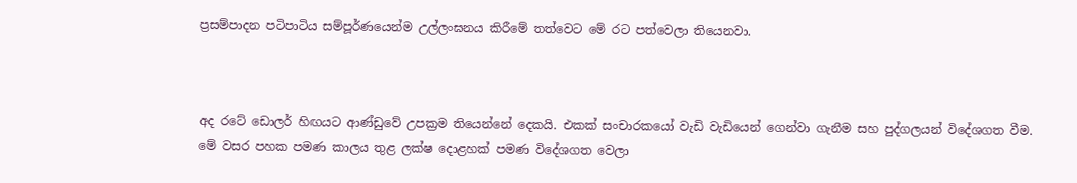ප්‍රසම්පාදන පටිපාටිය සම්පූර්ණයෙන්ම උල්ලංඝනය කිරීමේ තත්වෙට මේ රට පත්වෙලා තියෙනවා.



අද රටේ ඩොලර් හිඟයට ආණ්ඩුවේ උපක්‍රම තියෙන්නේ දෙකයි. එකක් සංචාරකයෝ වැඩි වැඩියෙන් ගෙන්වා ගැනීම සහ පුද්ගලයන් විදේශගත වීම. මේ වසර පහක පමණ කාලය තුළ ලක්ෂ දොළහක් පමණ විදේශගත වෙලා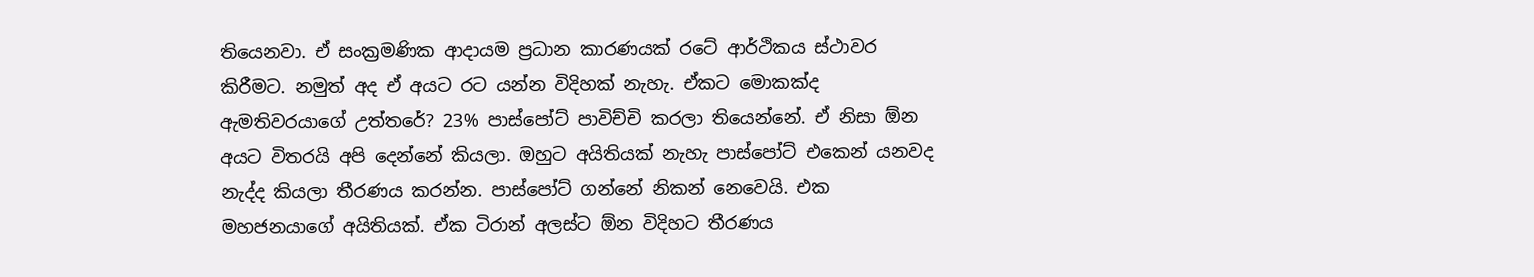තියෙනවා. ඒ සංක්‍රමණික ආදායම ප්‍රධාන කාරණයක් රටේ ආර්ථිකය ස්ථාවර කිරීමට. නමුත් අද ඒ අයට රට යන්න විදිහක් නැහැ. ඒකට මොකක්ද ඇමතිවරයාගේ උත්තරේ? 23% පාස්පෝට් පාවිච්චි කරලා තියෙන්නේ. ඒ නිසා ඕන අයට විතරයි අපි දෙන්නේ කියලා. ඔහුට අයිතියක් නැහැ පාස්පෝට් එකෙන් යනවද නැද්ද කියලා තීරණය කරන්න. පාස්පෝට් ගන්නේ නිකන් නෙවෙයි. එක මහජනයාගේ අයිතියක්. ඒක ටිරාන් අලස්ට ඕන විදිහට තීරණය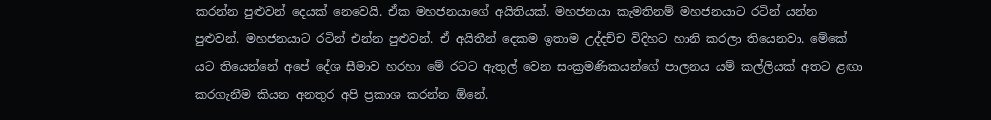කරන්න පුළුවන් දෙයක් නෙවෙයි. ඒක මහජනයාගේ අයිතියක්. මහජනයා කැමතිනම් මහජනයාට රටින් යන්න පුළුවන්. මහජනයාට රටින් එන්න පුළුවන්. ඒ අයිතීන් දෙකම ඉතාම උද්දච්ච විදිහට හානි කරලා තියෙනවා. මේකේ යට තියෙන්නේ අපේ දේශ සීමාව හරහා මේ රටට ඇතුල් වෙන සංක්‍රමණිකයන්ගේ පාලනය යම් කල්ලියක් අතට ළඟා කරගැනීම කියන අනතුර අපි ප්‍රකාශ කරන්න ඕනේ.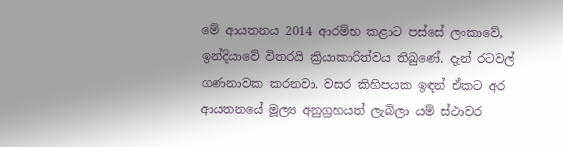මේ ආයතනය 2014 ආරම්භ කළාට පස්සේ ලංකාවේ, ඉන්දියාවේ විතරයි ක්‍රියාකාරිත්වය තිබුණේ. දැන් රටවල් ගණනාවක කරනවා. වසර කිහිපයක ඉඳන් ඒකට අර ආයතනයේ මූල්‍ය අනුග්‍රහයත් ලැබිලා යම් ස්ථාවර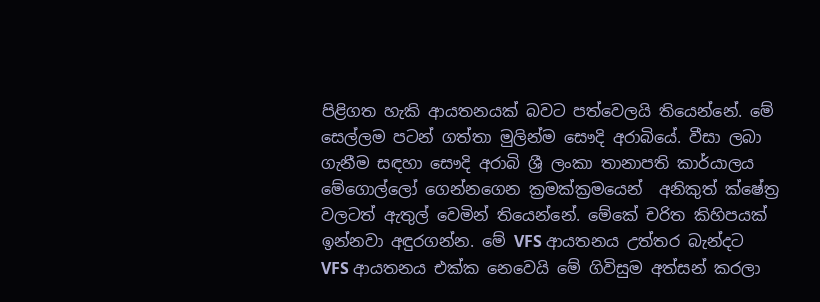පිළිගත හැකි ආයතනයක් බවට පත්වෙලයි තියෙන්නේ. මේ සෙල්ලම පටන් ගත්තා මුලින්ම සෞදි අරාබියේ. වීසා ලබා ගැනීම සඳහා සෞදි අරාබි ශ්‍රී ලංකා තානාපති කාර්යාලය මේගොල්ලෝ ගෙන්නගෙන ක්‍රමක්ක්‍රමයෙන්  අනිකුත් ක්ෂේත්‍ර වලටත් ඇතුල් වෙමින් තියෙන්නේ. මේකේ චරිත කිහිපයක් ඉන්නවා අඳුරගන්න. මේ VFS ආයතනය උත්තර බැන්දට VFS ආයතනය එක්ක නෙවෙයි මේ ගිවිසුම අත්සන් කරලා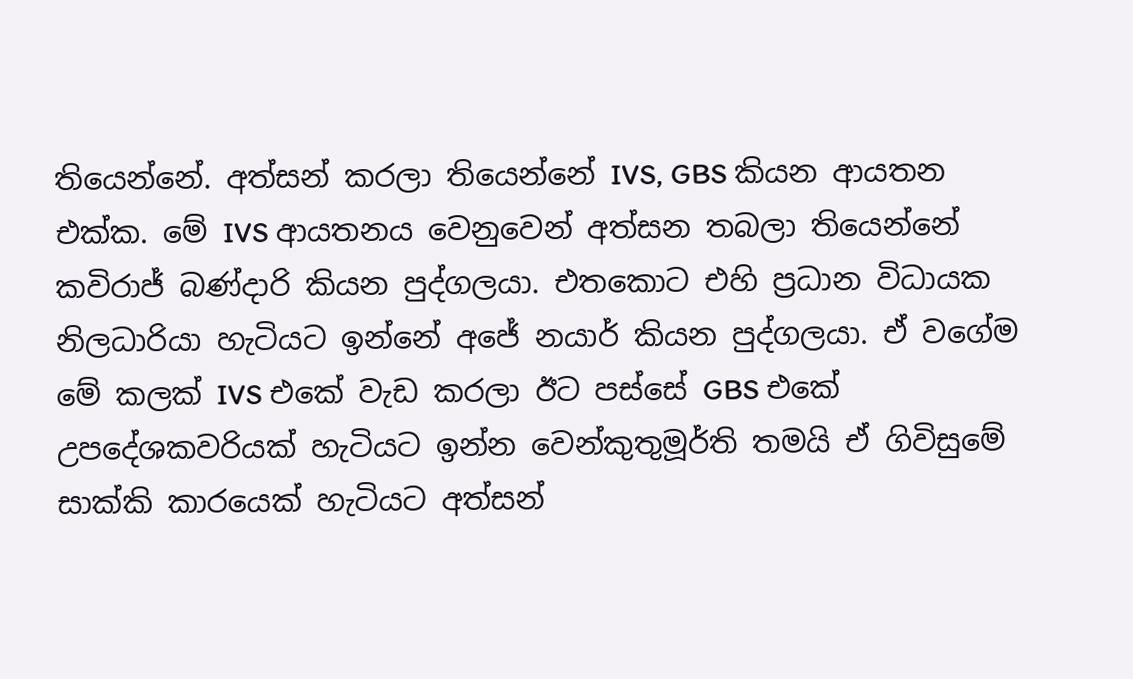තියෙන්නේ. අත්සන් කරලා තියෙන්නේ IVS, GBS කියන ආයතන එක්ක. මේ IVS ආයතනය වෙනුවෙන් අත්සන තබලා තියෙන්නේ කවිරාජ් බණ්දාරි කියන පුද්ගලයා. එතකොට එහි ප්‍රධාන විධායක නිලධාරියා හැටියට ඉන්නේ අජේ නයාර් කියන පුද්ගලයා. ඒ වගේම මේ කලක් IVS එකේ වැඩ කරලා ඊට පස්සේ GBS එකේ උපදේශකවරියක් හැටියට ඉන්න වෙන්කුතුමූර්ති තමයි ඒ ගිවිසුමේ සාක්කි කාරයෙක් හැටියට අත්සන්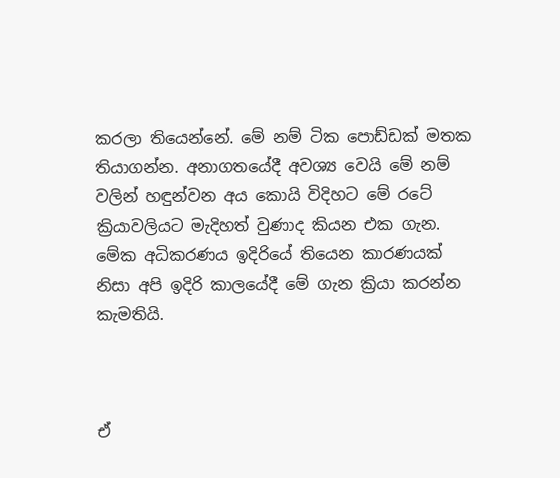කරලා තියෙන්නේ. මේ නම් ටික පොඩ්ඩක් මතක තියාගන්න. අනාගතයේදී අවශ්‍ය වෙයි මේ නම් වලින් හඳුන්වන අය කොයි විදිහට මේ රටේ ක්‍රියාවලියට මැදිහත් වුණාද කියන එක ගැන. මේක අධිකරණය ඉදිරියේ තියෙන කාරණයක් නිසා අපි ඉදිරි කාලයේදී මේ ගැන ක්‍රියා කරන්න කැමතියි.



ඒ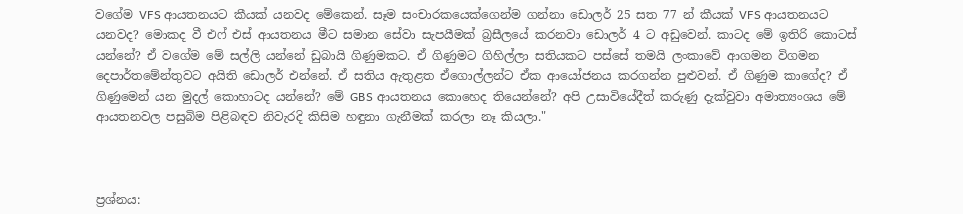වගේම VFS ආයතනයට කීයක් යනවද මේකෙන්. සෑම සංචාරකයෙක්ගෙන්ම ගන්නා ඩොලර් 25 සත 77 න් කීයක් VFS ආයතනයට යනවද? මොකද වී එෆ් එස් ආයතනය මීට සමාන සේවා සැපයීමක් බ්‍රසීලයේ කරනවා ඩොලර් 4 ට අඩුවෙන්. කාටද මේ ඉතිරි කොටස් යන්නේ? ඒ වගේම මේ සල්ලි යන්නේ ඩුබායි ගිණුමකට. ඒ ගිණුමට ගිහිල්ලා සතියකට පස්සේ තමයි ලංකාවේ ආගමන විගමන දෙපාර්තමේන්තුවට අයිති ඩොලර් එන්නේ. ඒ සතිය ඇතුළත ඒගොල්ලන්ට ඒක ආයෝජනය කරගන්න පුළුවන්. ඒ ගිණුම කාගේද? ඒ ගිණුමෙන් යන මුදල් කොහාටද යන්නේ? මේ GBS ආයතනය කොහෙද තියෙන්නේ? අපි උසාවියේදීත් කරුණු දැක්වුවා අමාත්‍යංශය මේ ආයතනවල පසුබිම පිළිබඳව නිවැරදි කිසිම හඳුනා ගැනීමක් කරලා නෑ කියලා."



ප්‍රශ්නය: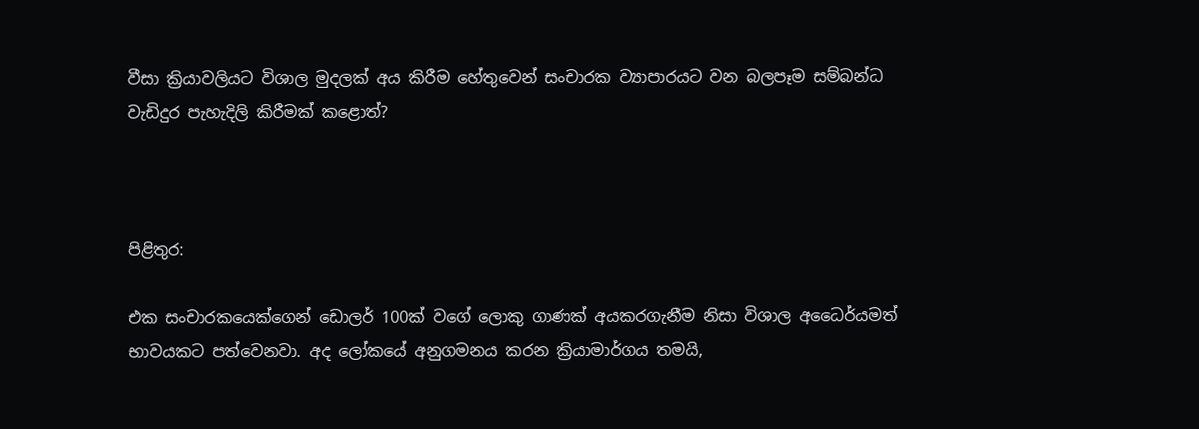වීසා ක්‍රියාවලියට විශාල මුදලක් අය කිරීම හේතුවෙන් සංචාරක ව්‍යාපාරයට වන බලපෑම සම්බන්ධ වැඩිදුර පැහැදිලි කිරීමක් කළොත්?



පිළිතුර:

එක සංචාරකයෙක්ගෙන් ඩොලර් 100ක් වගේ ලොකු ගාණක් අයකරගැනීම නිසා විශාල අධෛර්යමත් භාවයකට පත්වෙනවා. අද ලෝකයේ අනුගමනය කරන ක්‍රියාමාර්ගය තමයි,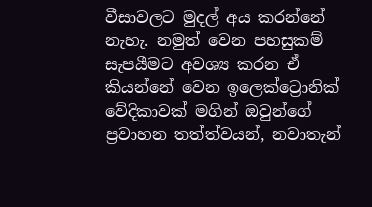වීසාවලට මුදල් අය කරන්නේ නැහැ. නමුත් වෙන පහසුකම් සැපයීමට අවශ්‍ය කරන ඒ කියන්නේ වෙන ඉලෙක්ට්‍රොනික් වේදිකාවක් මගින් ඔවුන්ගේ ප්‍රවාහන තත්ත්වයන්, නවාතැන්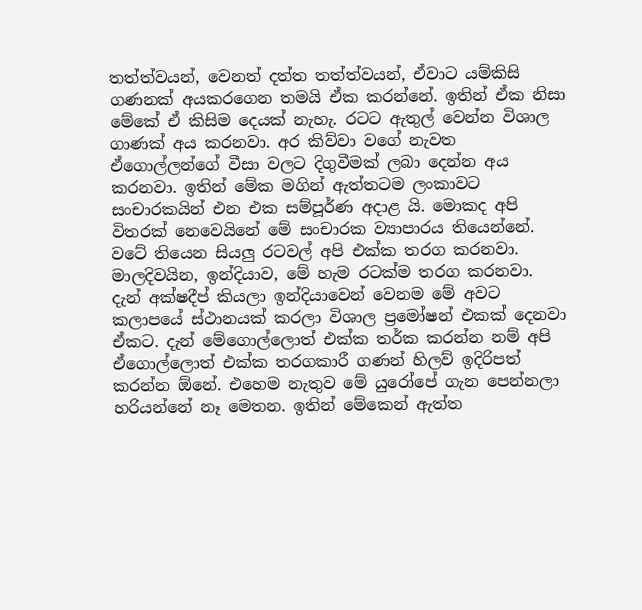තත්ත්වයන්, වෙනත් දත්ත තත්ත්වයන්, ඒවාට යම්කිසි ගණනක් අයකරගෙන තමයි ඒක කරන්නේ. ඉතින් ඒක නිසා මේකේ ඒ කිසිම දෙයක් නැහැ. රටට ඇතුල් වෙන්න විශාල ගාණක් අය කරනවා. අර කිව්වා වගේ නැවත ඒගොල්ලන්ගේ වීසා වලට දිගුවීමක් ලබා දෙන්න අය කරනවා. ඉතින් මේක මගින් ඇත්තටම ලංකාවට සංචාරකයින් එන එක සම්පූර්ණ අදාළ යි. මොකද අපි විතරක් නෙවෙයිනේ මේ සංචාරක ව්‍යාපාරය තියෙන්නේ. වටේ තියෙන සියලු රටවල් අපි එක්ක තරග කරනවා. මාලදිවයින, ඉන්දියාව, මේ හැම රටක්ම තරග කරනවා. දැන් අක්ෂදීප් කියලා ඉන්දියාවෙන් වෙනම මේ අවට කලාපයේ ස්ථානයක් කරලා විශාල ප්‍රමෝෂන් එකක් දෙනවා ඒකට. දැන් මේගොල්ලොත් එක්ක තර්ක කරන්න නම් අපි ඒගොල්ලොත් එක්ක තරගකාරී ගණන් හිලව් ඉදිරිපත් කරන්න ඕනේ. එහෙම නැතුව මේ යුරෝපේ ගැන පෙන්නලා හරියන්නේ නෑ මෙතන. ඉතින් මේකෙන් ඇත්ත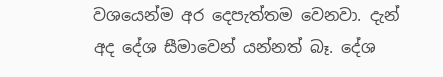වශයෙන්ම අර දෙපැත්තම වෙනවා. දැන් අද දේශ සීමාවෙන් යන්නත් බෑ. දේශ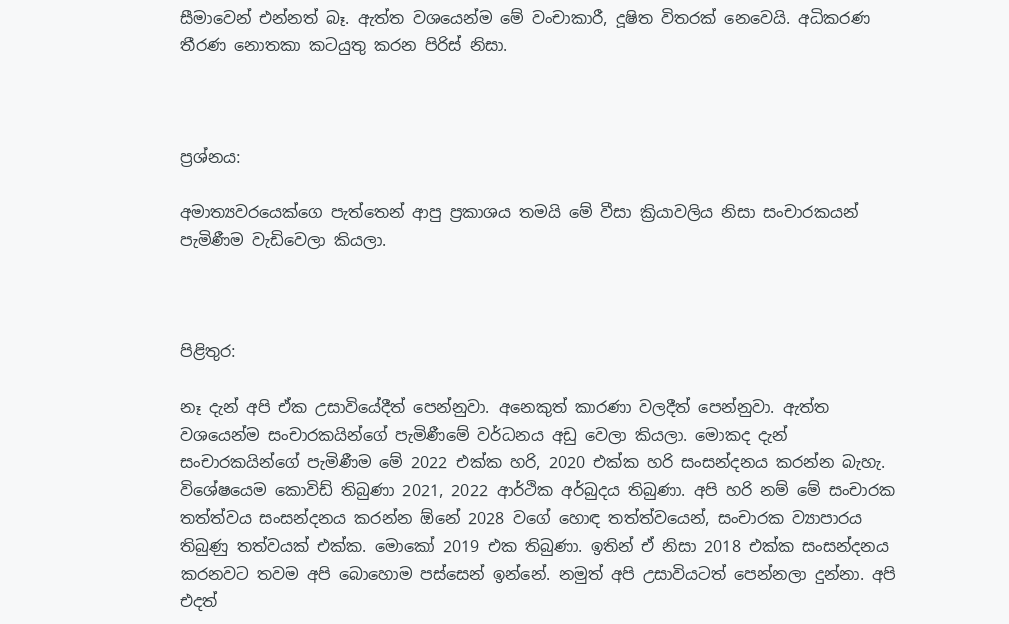සීමාවෙන් එන්නත් බෑ. ඇත්ත වශයෙන්ම මේ වංචාකාරී, දූෂිත විතරක් නෙවෙයි. අධිකරණ තීරණ නොතකා කටයුතු කරන පිරිස් නිසා.



ප්‍රශ්නය:

අමාත්‍යවරයෙක්ගෙ පැත්තෙන් ආපු ප්‍රකාශය තමයි මේ වීසා ක්‍රියාවලිය නිසා සංචාරකයන් පැමිණීම වැඩිවෙලා කියලා.



පිළිතුර:

නෑ දැන් අපි ඒක උසාවියේදීත් පෙන්නුවා. අනෙකුත් කාරණා වලදීත් පෙන්නුවා. ඇත්ත වශයෙන්ම සංචාරකයින්ගේ පැමිණීමේ වර්ධනය අඩු වෙලා කියලා. මොකද දැන් සංචාරකයින්ගේ පැමිණීම මේ 2022 එක්ක හරි, 2020 එක්ක හරි සංසන්දනය කරන්න බැහැ. විශේෂයෙම කොවිඩ් තිබුණා 2021, 2022 ආර්ථික අර්බුදය තිබුණා. අපි හරි නම් මේ සංචාරක තත්ත්වය සංසන්දනය කරන්න ඕනේ 2028 වගේ හොඳ තත්ත්වයෙන්, සංචාරක ව්‍යාපාරය තිබුණු තත්වයක් එක්ක. මොකෝ 2019 එක තිබුණා. ඉතින් ඒ නිසා 2018 එක්ක සංසන්දනය කරනවට තවම අපි බොහොම පස්සෙන් ඉන්නේ. නමුත් අපි උසාවියටත් පෙන්නලා දුන්නා. අපි එදත්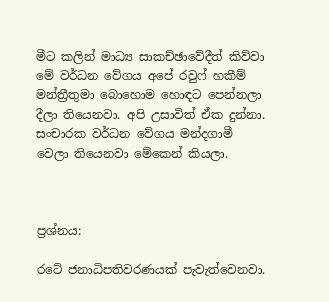මීට කලින් මාධ්‍ය සාකච්ඡාවේදීත් කිව්වා මේ වර්ධන වේගය අපේ රවුෆ් හකීම් මන්ත්‍රීතුමා බොහොම හොඳට පෙන්නලා දීලා තියෙනවා. අපි උසාවිත් ඒක දුන්නා. සංචාරක වර්ධන වේගය මන්දගාමී වෙලා තියෙනවා මේකෙන් කියලා.



ප්‍රශ්නය:

රටේ ජනාධිපතිවරණයක් පැවැත්වෙනවා.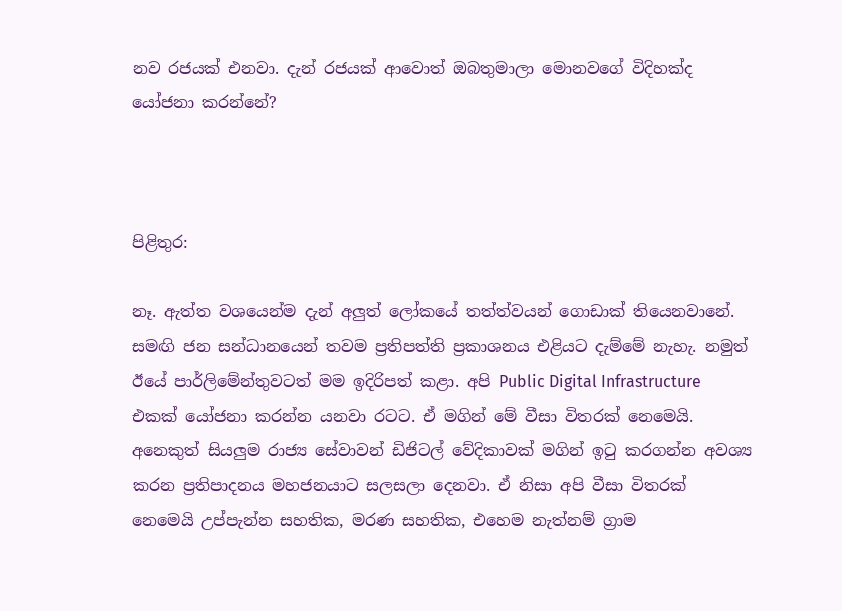නව රජයක් එනවා. දැන් රජයක් ආවොත් ඔබතුමාලා මොනවගේ විදිහක්ද යෝජනා කරන්නේ?



පිළිතුර:

නෑ. ඇත්ත වශයෙන්ම දැන් අලුත් ලෝකයේ තත්ත්වයන් ගොඩාක් තියෙනවානේ. සමඟි ජන සන්ධානයෙන් තවම ප්‍රතිපත්ති ප්‍රකාශනය එළියට දැම්මේ නැහැ. නමුත් ඊයේ පාර්ලිමේන්තුවටත් මම ඉදිරිපත් කළා. අපි Public Digital Infrastructure එකක් යෝජනා කරන්න යනවා රටට. ඒ මගින් මේ වීසා විතරක් නෙමෙයි. අනෙකුත් සියලුම රාජ්‍ය සේවාවන් ඩිජිටල් වේදිකාවක් මගින් ඉටු කරගන්න අවශ්‍ය කරන ප්‍රතිපාදනය මහජනයාට සලසලා දෙනවා. ඒ නිසා අපි වීසා විතරක් නෙමෙයි උප්පැන්න සහතික, මරණ සහතික, එහෙම නැත්නම් ග්‍රාම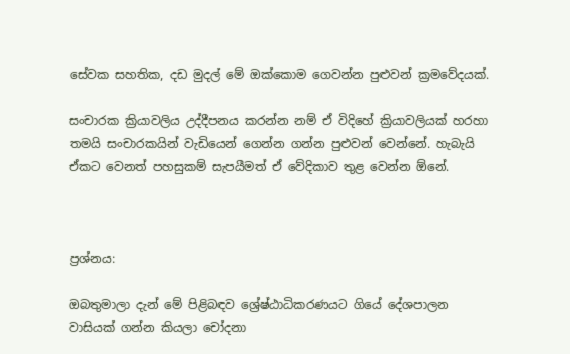සේවක සහතික, දඩ මුදල් මේ ඔක්කොම ගෙවන්න පුළුවන් ක්‍රමවේදයක්.

සංචාරක ක්‍රියාවලිය උද්දීපනය කරන්න නම් ඒ විදිහේ ක්‍රියාවලියක් හරහා තමයි සංචාරකයින් වැඩියෙන් ගෙන්න ගන්න පුළුවන් වෙන්නේ. හැබැයි ඒකට වෙනත් පහසුකම් සැපයීමත් ඒ වේදිකාව තුළ වෙන්න ඕනේ.



ප්‍රශ්නය:

ඔබතුමාලා දැන් මේ පිළිබඳව ශ්‍රේෂ්ඨාධිකරණයට ගියේ දේශපාලන වාසියක් ගන්න කියලා චෝදනා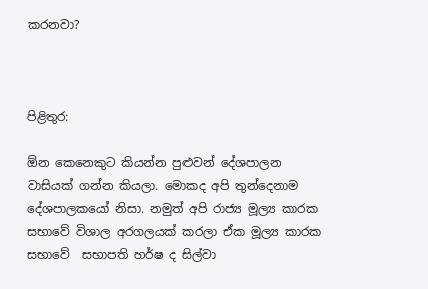කරනවා?



පිළිතුර:

ඕන කෙනෙකුට කියන්න පුළුවන් දේශපාලන වාසියක් ගන්න කියලා. මොකද අපි තුන්දෙනාම දේශපාලකයෝ නිසා. නමුත් අපි රාජ්‍ය මූල්‍ය කාරක සභාවේ විශාල අරගලයක් කරලා ඒක මූල්‍ය කාරක සභාවේ  සභාපති හර්ෂ ද සිල්වා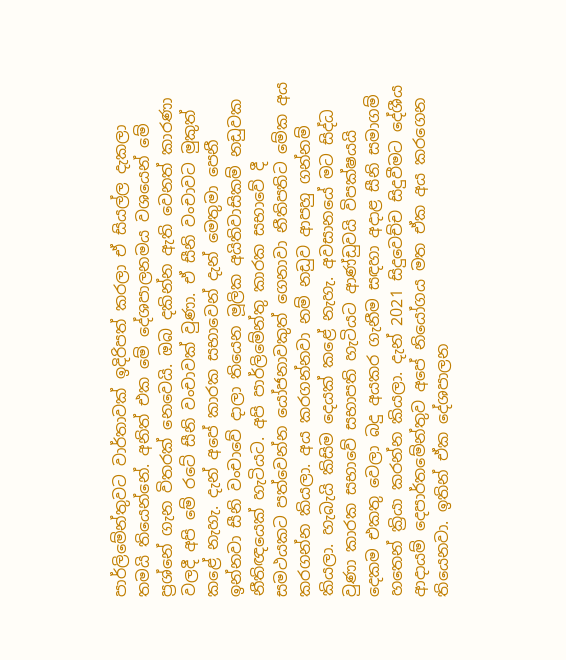පාර්ලිමේන්තුවට වාර්තාවක් ඉදිරිපත් කරලා ඒ සියල්ල දැකලා තමයි තියෙන්නේ. අනිත් එක මේ දේශපාලනමය වශයෙන් මේ ප්‍රශ්නේ ගැන විතරක් නෙවෙයි. ඔබ දකින්න ඇති වෙනත් කාරණා වලදී අපි මේ රටේ සීනි වංචාවක් වුණා. ඒ සීනි වංචාවට මුකුත් කළේ නැහැ. දැන් අපේ කාරක සභාවෙන් දැන් මෙතුමා පෙනී ඉන්නවා සීනි වංචාවේ දාලා තියෙන මූලික අයිතිවාසිකම් නඩුවක නීතිඥයෙක් හැටියට. අපි පාර්ලිමේන්තු කාරක සභාවේ දී සමථයකට පත්වෙන්න යෝජනාවකුත් ගෙනාවා නීතිපතිට මේක අය කරගන්න කියලා. අය කරගන්නවා නම් නඩුව ආපහු ගන්නම් කියලා. හැබැයි කිසිම දෙයක් කළේ නැහැ. අවසානයේ මට සිද්ධ වුණා කාරක සභාවේ සභාපති හැටියට ආණ්ඩුවයි විපක්ෂයයි දෙකම එකතු වෙලා බදු අයකර ගැනීම සඳහා අදාළ සීනි සමාගම් හතෙන් ක්‍රියා කරන්න කියලා. දැන් 2021 සිදුවෙච්ච සිදුවීමට දේශීය ආදායම් දෙපාර්තමේන්තුව අපේ නියෝගය මත ඒක අය කරගෙන තියෙනවා. ඉතින් ඒක දේශපාලන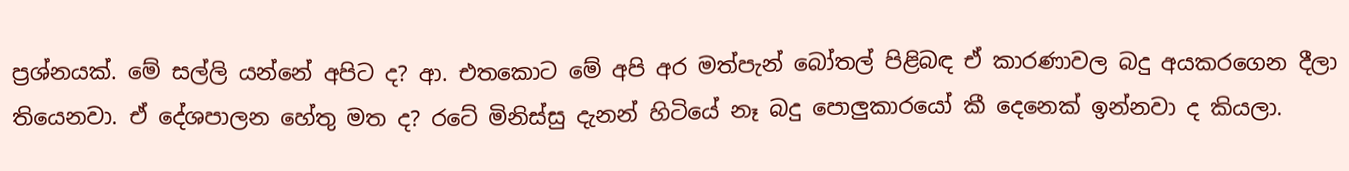ප්‍රශ්නයක්. මේ සල්ලි යන්නේ අපිට ද? ආ. එතකොට මේ අපි අර මත්පැන් බෝතල් පිළිබඳ ඒ කාරණාවල බදු අයකරගෙන දීලා තියෙනවා. ඒ දේශපාලන හේතු මත ද? රටේ මිනිස්සු දැනන් හිටියේ නෑ බදු පොලුකාරයෝ කී දෙනෙක් ඉන්නවා ද කියලා.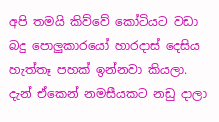අපි තමයි කිව්වේ කෝටියට වඩා බදු පොලුකාරයෝ හාරදාස් දෙසිය හැත්තෑ පහක් ඉන්නවා කියලා. දැන් ඒකෙන් නමසීයකට නඩු දාලා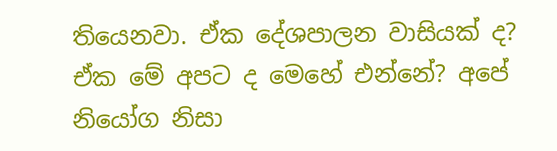තියෙනවා. ඒක දේශපාලන වාසියක් ද? ඒක මේ අපට ද මෙහේ එන්නේ? අපේ නියෝග නිසා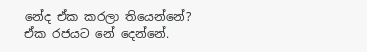නේද ඒක කරලා තියෙන්නේ? ඒක රජයට නේ දෙන්නේ.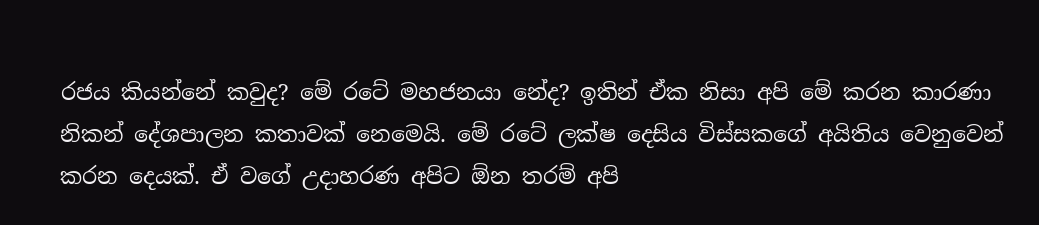රජය කියන්නේ කවුද? මේ රටේ මහජනයා නේද? ඉතින් ඒක නිසා අපි මේ කරන කාරණා නිකන් දේශපාලන කතාවක් නෙමෙයි. මේ රටේ ලක්ෂ දෙසිය විස්සකගේ අයිතිය වෙනුවෙන් කරන දෙයක්. ඒ වගේ උදාහරණ අපිට ඕන තරම් අපි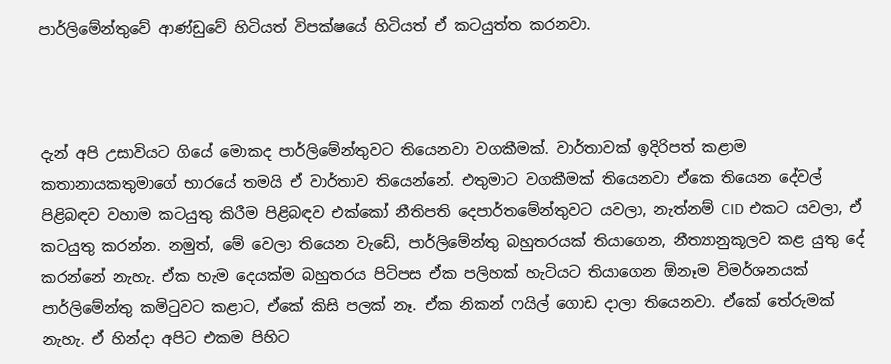පාර්ලිමේන්තුවේ ආණ්ඩුවේ හිටියත් විපක්ෂයේ හිටියත් ඒ කටයුත්ත කරනවා.



දැන් අපි උසාවියට ගියේ මොකද පාර්ලිමේන්තුවට තියෙනවා වගකීමක්. වාර්තාවක් ඉදිරිපත් කළාම කතානායකතුමාගේ භාරයේ තමයි ඒ වාර්තාව තියෙන්නේ. එතුමාට වගකීමක් තියෙනවා ඒකෙ තියෙන දේවල් පිළිබඳව වහාම කටයුතු කිරීම පිළිබඳව එක්කෝ නීතිපති දෙපාර්තමේන්තුවට යවලා, නැත්නම් CID එකට යවලා, ඒ කටයුතු කරන්න. නමුත්, මේ වෙලා තියෙන වැඩේ, පාර්ලිමේන්තු බහුතරයක් තියාගෙන, නීත්‍යානුකූලව කළ යුතු දේ කරන්නේ නැහැ. ඒක හැම දෙයක්ම බහුතරය පිටිපස ඒක පලිහක් හැටියට තියාගෙන ඕනෑම විමර්ශනයක් පාර්ලිමේන්තු කමිටුවට කළාට, ඒකේ කිසි පලක් නෑ. ඒක නිකන් ෆයිල් ගොඩ දාලා තියෙනවා. ඒකේ තේරුමක් නැහැ. ඒ හින්දා අපිට එකම පිහිට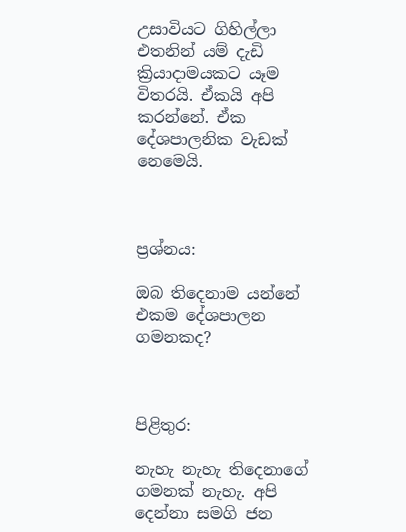උසාවියට ගිහිල්ලා එතනින් යම් දැඩි ක්‍රියාදාමයකට යෑම විතරයි. ඒකයි අපි කරන්නේ. ඒක දේශපාලනික වැඩක් නෙමෙයි.



ප්‍රශ්නය:

ඔබ තිදෙනාම යන්නේ එකම දේශපාලන ගමනකද?



පිළිතුර:

නැහැ නැහැ තිදෙනාගේ ගමනක් නැහැ. අපි දෙන්නා සමගි ජන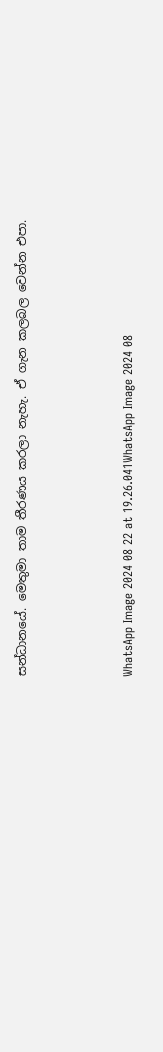සන්ධානයේ. මෙතුමා තාම තීරණය කරලා නැහැ. ඒ ගැන කලබල වෙන්න එපා.



WhatsApp Image 2024 08 22 at 19.26.041WhatsApp Image 2024 08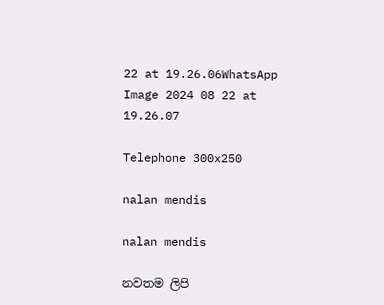22 at 19.26.06WhatsApp Image 2024 08 22 at 19.26.07

Telephone 300x250

nalan mendis

nalan mendis

නවතම ලිපි